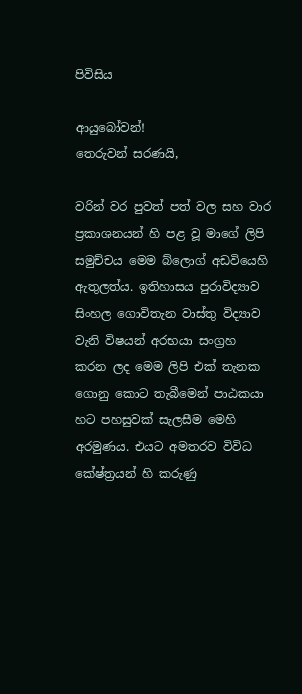පිවිසිය

ආයුබෝවන්!
තෙරුවන් සරණයි,

වරින් වර පුවත් පත් වල සහ වාර ප්‍රකාශනයන් හි පළ වූ මාගේ ලිපි සමුච්චය මෙම බ්ලොග් අඩවියෙහි ඇතුලත්ය. ඉතිහාසය පුරාවිද්‍යාව සිංහල ගොවිතැන වාස්තු විද්‍යාව වැනි විෂයන් අරභයා සංග්‍රහ කරන ලද මෙම ලිපි එක් තැනක ගොනු කොට තැබීමෙන් පාඨකයා හට පහසුවක් සැලසීම මෙහි අරමුණය. එයට අමතරව විවිධ කේෂ්ත්‍රයන් හි කරුණු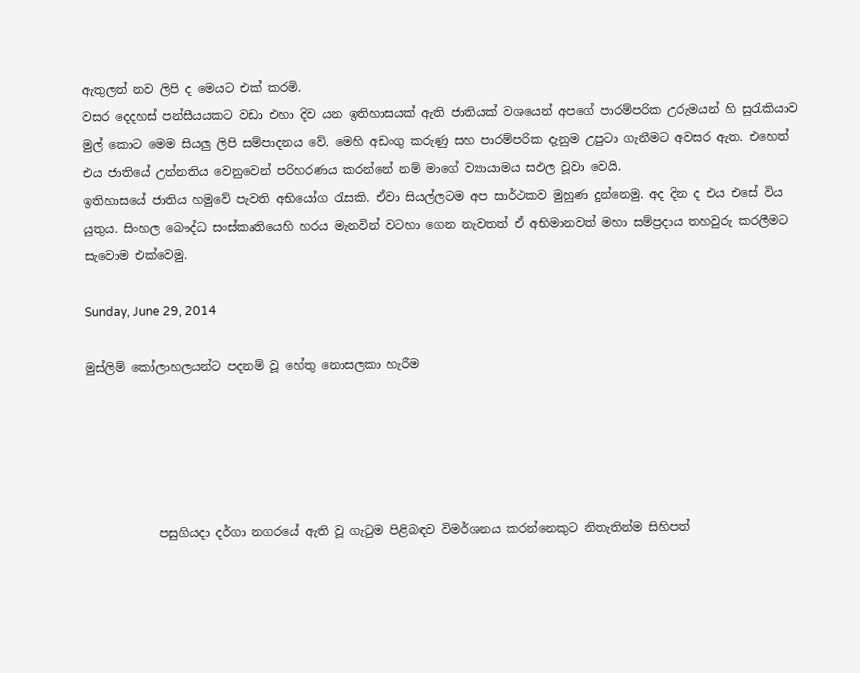ඇතුලත් නව ලිපි ද මෙයට එක් කරමි.
වසර දෙදහස් පන්සීයයකට වඩා එහා දිව යන ඉතිහාසයක් ඇති ජාතියක් වශයෙන් අපගේ පාරම්පරික උරුමයන් හි සුරැකියාව මුල් කොට මෙම සියලු ලිපි සම්පාදනය වේ. මෙහි අඩංගු කරුණු සහ පාරම්පරික දැනුම උපුටා ගැනීමට අවසර ඇත. එහෙත් එය ජාතියේ උන්නතිය වෙනුවෙන් පරිහරණය කරන්නේ නම් මාගේ ව්‍යායාමය සඵල වූවා වෙයි.
ඉතිහාසයේ ජාතිය හමුවේ පැවති අභියෝග රැසකි. ඒවා සියල්ලටම අප සාර්ථකව මුහුණ දුන්නෙමු. අද දින ද එය එසේ විය යුතුය. සිංහල බෞද්ධ සංස්කෘතියෙහි හරය මැනවින් වටහා ගෙන නැවතත් ඒ අභිමානවත් මහා සම්ප්‍රදාය තහවුරු කරලීමට සැවොම ‍එක්වෙමු.

Sunday, June 29, 2014

මුස්ලිම් කෝලාහලයන්ට පදනම් වූ හේතු නොසලකා හැරීම





            පසුගියදා දර්ගා නගරයේ ඇති වූ ගැටුම පිළිබඳව විමර්ශනය කරන්නෙකුට නිතැතින්ම සිහිපත්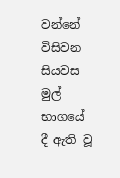වන්නේ  විසිවන සියවස මුල් භාගයේ දී ඇති වූ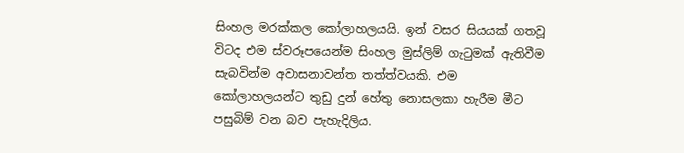සිංහල මරක්කල කෝලාහලයයි. ඉන් වසර සියයක් ගතවූ විටද එම ස්වරූපයෙන්ම සිංහල මුස්ලිම් ගැටුමක් ඇතිවීම සැබවින්ම අවාසනාවන්ත තත්ත්වයකි. එම කෝලාහලයන්ට තුඩු දුන් හේතු නොසලකා හැරීම මීට පසුබිම් වන බව පැහැදිලිය.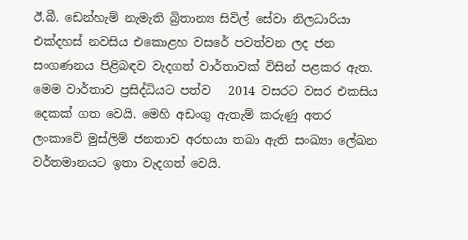ඊ.බී. ඩෙන්හැම් නැමැති බ්‍රිතාන්‍ය සිවිල් සේවා නිලධාරියා එක්දහස් නවසිය එකොළහ වසරේ පවත්වන ලද ජන සංගණනය පිළිබඳව වැදගත් වාර්තාවක් විසින් පළකර ඇත.    මෙම වාර්තාව ප්‍රසිද්ධියට පත්ව   2014 වසරට වසර එකසිය දෙකක් ගත වෙයි. මෙහි අඩංගු ඇතැම් කරුණු අතර ලංකාවේ මුස්ලිම් ජනතාව අරභයා තබා ඇති සංඛ්‍යා ලේඛන වර්තමානයට ඉතා වැදගත් වෙයි.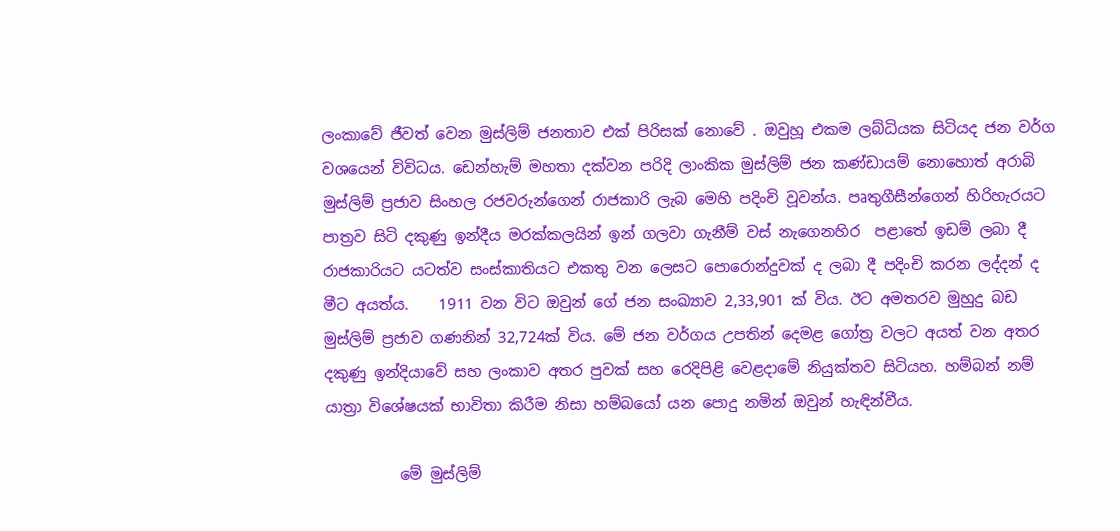ලංකාවේ ජීවත් වෙන මුස්ලිම් ජනතාව එක් පිරිසක් නොවේ . ඔවුහූ එකම ලබ්ධියක සිටියද ජන වර්ග වශයෙන් විවිධය. ඩෙන්හැම් මහතා දක්වන පරිදි ලාංකික මුස්ලිම් ජන කණ්ඩායම් නොහොත් අරාබි මුස්ලිම් ප්‍රජාව සිංහල රජවරුන්ගෙන් රාජකාරි ලැබ මෙහි පදිංචි වූවන්ය. පෘතුගීසීන්ගෙන් හිරිහැරයට පාත්‍රව සිටි දකුණු ඉන්දීය මරක්කලයින් ඉන් ගලවා ගැනීම් වස් නැගෙනහිර  පළාතේ ඉඩම් ලබා දී රාජකාරියට යටත්ව සංස්කාතියට එකතු වන ලෙසට පොරොන්දුවක් ද ලබා දී පදිංචි කරන ලද්දන් ද   මීට අයත්ය.    1911 වන විට ඔවුන් ගේ ජන සංඛ්‍යාව 2,33,901 ක් විය. ඊට අමතරව මුහුදු බඩ මුස්ලිම් ප්‍රජාව ගණනින් 32,724ක් විය. මේ ජන වර්ගය උපතින් දෙමළ ගෝත්‍ර වලට අයත් වන අතර දකුණු ඉන්දියාවේ සහ ලංකාව අතර පුවක් සහ රෙදිපිළි වෙළදාමේ නියුක්තව සිටියහ. හම්බන් නම් යාත්‍රා විශේෂයක් භාවිතා කිරීම නිසා හම්බයෝ යන පොදු නමින් ඔවුන් හැඳින්වීය.

          මේ මුස්ලිම්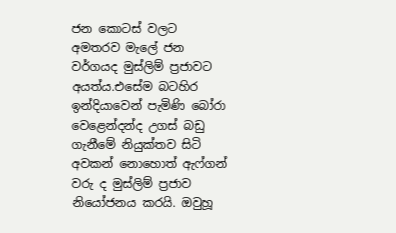ජන කොටස් වලට අමතරව මැලේ ජන වර්ගයද මුස්ලිම් ප්‍රජාවට අයත්ය.එසේම බටහිර ඉන්දියාවෙන් පැමිණි බෝරා වෙළෙන්දන්ද උගස් බඩු ගැනීමේ නියුක්තව සිටි අවකන් නොහොත් ඇෆ්ගන් වරු ද මුස්ලිම් ප්‍රජාව නියෝජනය කරයි. ඔවුහූ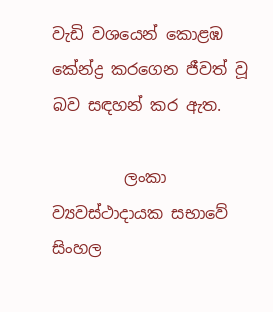වැඩි වශයෙන් කොළඹ කේන්ද්‍ර කරගෙන ජීවත් වූ බව සඳහන් කර ඇත.

         ලංකා ව්‍යවස්ථාදායක සභාවේ සිංහල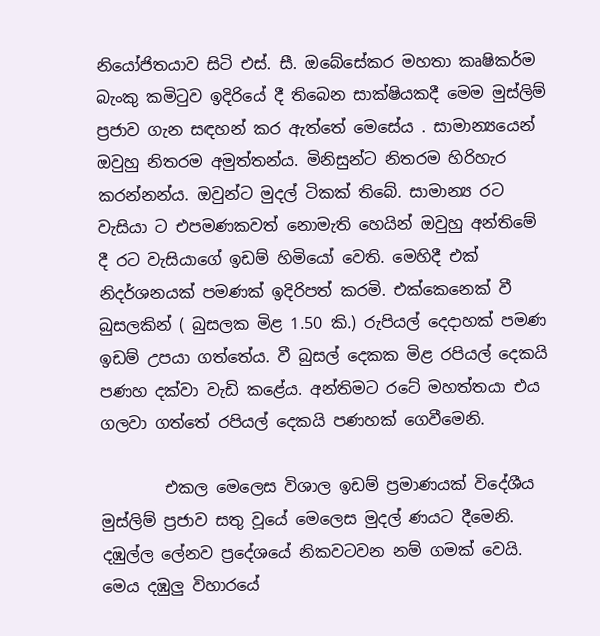නියෝජිතයාව සිටි එස්. සී. ඔබේසේකර මහතා කෘෂිකර්ම බැංකු කමිටුව ඉදිරියේ දී තිබෙන සාක්ෂියකදී මෙම මුස්ලිම් ප්‍රජාව ගැන සඳහන් කර ඇත්තේ මෙසේය . සාමාන්‍යයෙන් ඔවුහු නිතරම අමුත්තන්ය. මිනිසුන්ට නිතරම හිරිහැර කරන්නන්ය. ඔවුන්ට මුදල් ටිකක් තිබේ. සාමාන්‍ය රට වැසියා ට එපමණකවත් නොමැති හෙයින් ඔවුහු අන්තිමේ දී රට වැසියාගේ ඉඩම් හිමියෝ වෙති. මෙහිදී එක් නිදර්ශනයක් පමණක් ඉදිරිපත් කරමි. එක්කෙනෙක් වී බුසලකින් ( බුසලක මිළ 1.50 කි.) රුපියල් දෙදාහක් පමණ ඉඩම් උපයා ගත්තේය. වී බුසල් දෙකක මිළ රපියල් දෙකයි පණහ දක්වා වැඩි කළේය. අන්තිමට රටේ මහත්තයා එය ගලවා ගත්තේ රපියල් දෙකයි පණහක් ගෙවීමෙනි.

        එකල මෙලෙස විශාල ඉඩම් ප්‍රමාණයක් විදේශීය මුස්ලිම් ප්‍රජාව සතු වූයේ මෙලෙස මුදල් ණයට දීමෙනි. දඹුල්ල ලේනව ප්‍රදේශයේ නිකවටවන නම් ගමක් වෙයි. මෙය දඹුලු විහාරයේ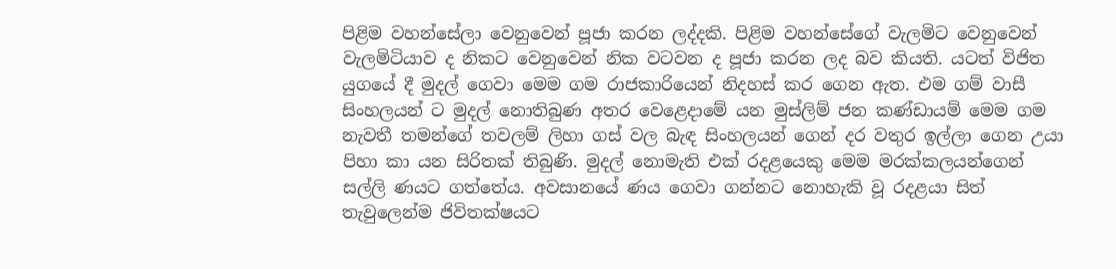පිළිම වහන්සේලා වෙනුවෙන් පූජා කරන ලද්දකි. පිළිම වහන්සේගේ වැලමිට වෙනුවෙන් වැලමිටියාව ද නිකට වෙනුවෙන් නික වටවන ද පූජා කරන ලද බව කියති. යටත් විජිත යුගයේ දී මුදල් ගෙවා මෙම ගම රාජකාරියෙන් නිදහස් කර ගෙන ඇත. එම ගම් වාසී සිංහලයන් ට මුදල් නොතිබුණ අතර වෙළෙදාමේ යන මුස්ලිම් ජන කණ්ඩායම් මෙම ගම නැවතී තමන්ගේ තවලම් ලිහා ගස් වල බැඳ සිංහලයන් ගෙන් දර වතුර ඉල්ලා ගෙන උයා පිහා කා යන සිරිතක් තිබුණි. මුදල් නොමැති එක් රදළයෙකු මෙම මරක්කලයන්ගෙන් සල්ලි ණයට ගත්තේය. අවසානයේ ණය ගෙවා ගන්නට නොහැකි වූ රදළයා සිත් තැවුලෙන්ම ජිවිතක්ෂයට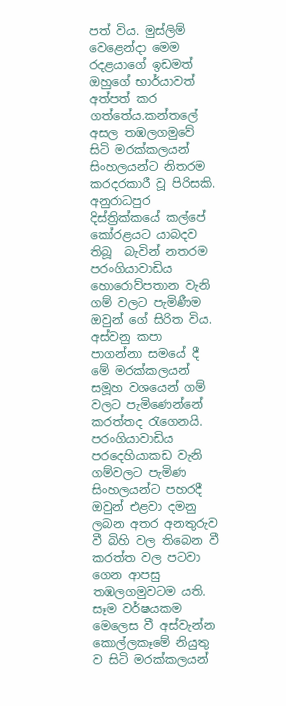පත් විය. මුස්ලිම් වෙළෙන්දා මෙම රදළයාගේ ඉඩමත් ඔහුගේ භාර්යාවත් අත්පත් කර ගත්තේය.කන්තලේ අසල තඹලගමුවේ සිටි මරක්කලයන් සිංහලයන්ට නිතරම කරදරකාරී වූ පිරිසකි. අනුරාධපුර දිස්ත්‍රික්කයේ කල්පේ කෝරළයට යාබදව තිබූ  බැවින් නතරම පරංගියාවාඩිය හොරොව්පතාන වැනි ගම් වලට පැමිණීම ඔවුන් ගේ සිරිත විය. අස්වනු කපා පාගන්නා සමයේ දී මේ මරක්කලයන් සමූහ වශයෙන් ගම් වලට පැමිණෙන්නේ කරත්තද රැගෙනයි. පරංගියාවාඩිය පරදෙහියාකඩ වැනි ගම්වලට පැමිණ සිංහලයන්ට පහරදී ඔවුන් එළවා දමනු ලබන අතර අනතුරුව වී බිහි වල තිබෙන වී  කරත්ත වල පටවා ගෙන ආපසු තඹලගමුවටම යති.  සෑම වර්ෂයකම මෙලෙස වී අස්වැන්න කොල්ලකෑමේ නියුතු ව සිටි මරක්කලයන්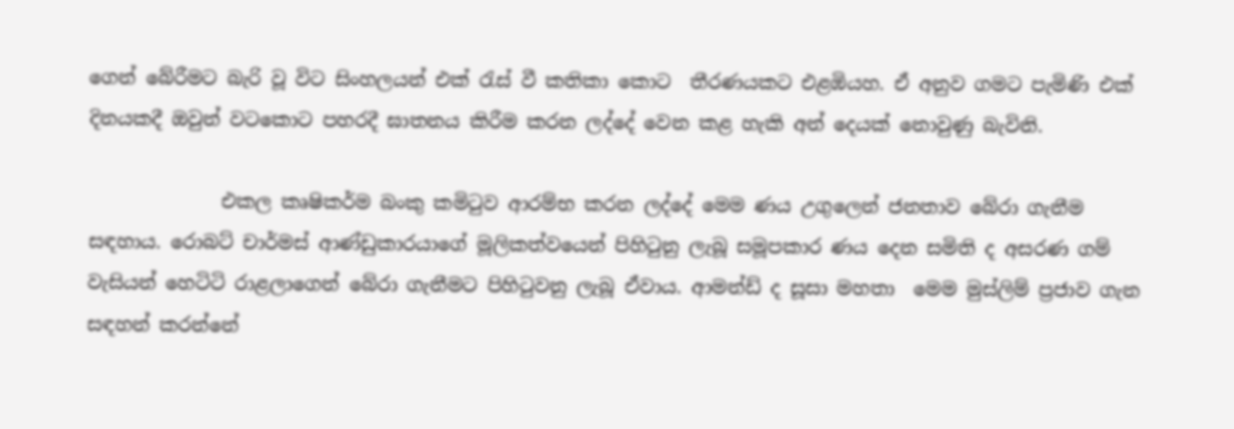ගෙන් බේරීමට බැරි වූ විට සිංහලයන් එක් රැස් වී කතිකා කොට  තීරණයකට එළඹියහ. ඒ අනුව ගමට පැමිණි එක් දිනයකදී ඔවුන් වටකොට පහරදී ඝාතනය කිරීම කරන ලද්දේ වෙන කළ හැකි අන් දෙයක් නොවුණු බැවිනි.

              එකල කෘෂිකර්ම බංකු කමිටුව ආරම්භ කරන ලද්දේ මෙම ණය උගුලෙන් ජනතාව බේරා ගැනීම සඳහාය. රොබට් චාර්මස් ආණ්ඩුකාරයාගේ මූලිකත්වයෙන් පිහිටුනු ලැබූ සමූපකාර ණය දෙන සමිති ද අසරණ ගම් වැසියන් හෙටිටි රාළලාගෙන් බේරා ගැනීමට පිහිටුවනු ලැබූ ඒවාය. ආමන්ඩ් ද සූසා මහතා  මෙම මුස්ලිම් ප්‍රජාව ගැන සඳහන් කරන්නේ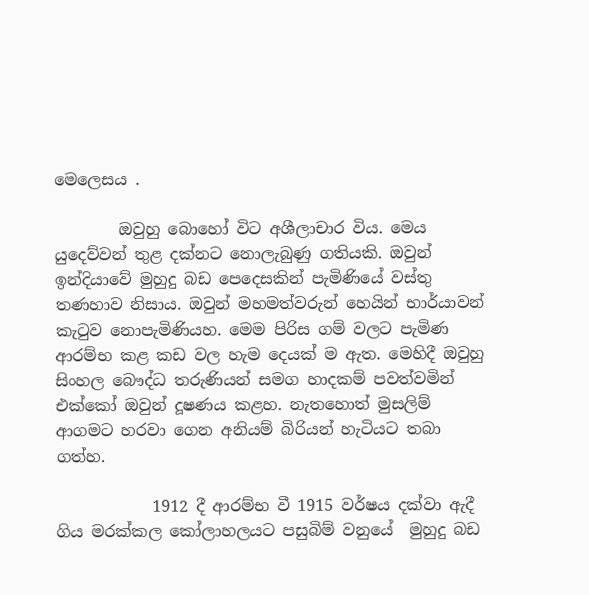මෙලෙසය .

        ඔවුහු බොහෝ විට අශීලාචාර විය. මෙය යුදෙව්වන් තුළ දක්නට නොලැබුණු ගතියකි. ඔවුන් ඉන්දියාවේ මුහුදු බඩ පෙදෙසකින් පැමිණියේ වස්තු තණහාව නිසාය. ඔවුන් මහමත්වරුන් හෙයින් භාර්යාවන් කැටුව නොපැමිණියහ. මෙම පිරිස ගම් වලට පැමිණ ආරම්භ කළ කඩ වල හැම දෙයක් ම ඇත. මෙහිදී ඔවුහු සිංහල බෞද්ධ තරුණියන් සමග හාදකම් පවත්වමින් එක්කෝ ඔවුන් දූෂණය කළහ. නැතහොත් මුසලිම් ආගමට හරවා ගෙන අනියම් බිරියන් හැටියට තබා ගත්හ.

            1912 දී ආරම්භ වී 1915 වර්ෂය දක්වා ඇදී ගිය මරක්කල කෝලාහලයට පසුබිම් වනුයේ  මුහුදු බඩ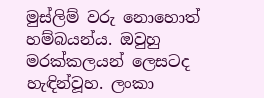මුස්ලිම් වරු නොහොත් හම්බයන්ය. ඔවුහු මරක්කලයන් ලෙසටද හැඳින්වූහ. ලංකා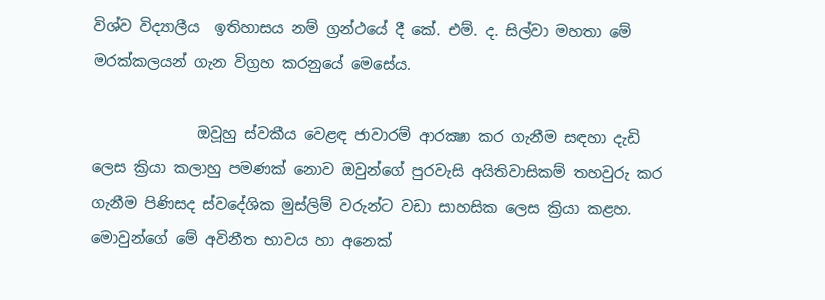විශ්ව විද්‍යාලීය  ඉතිහාසය නම් ග්‍රන්ථයේ දී කේ. එම්. ද. සිල්වා මහතා මේ මරක්කලයන් ගැන විග්‍රහ කරනුයේ මෙසේය.

              ඔවූහු ස්වකීය වෙළඳ ජාවාරම් ආරක්‍ෂා කර ගැනීම සඳහා දැඩි ලෙස ක්‍රියා කලාහු පමණක් නොව ඔවුන්ගේ පුරවැසි අයිතිවාසිකම් තහවුරු කර ගැනීම පිණිසද ස්වදේශික මුස්ලිම් වරුන්ට වඩා සාහසික ලෙස ක්‍රියා කළහ. මොවුන්ගේ මේ අවිනීත භාවය හා අනෙක්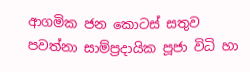ආගමික ජන කොටස් සතුව පවත්නා සාම්ප්‍රදායික පූජා විධි හා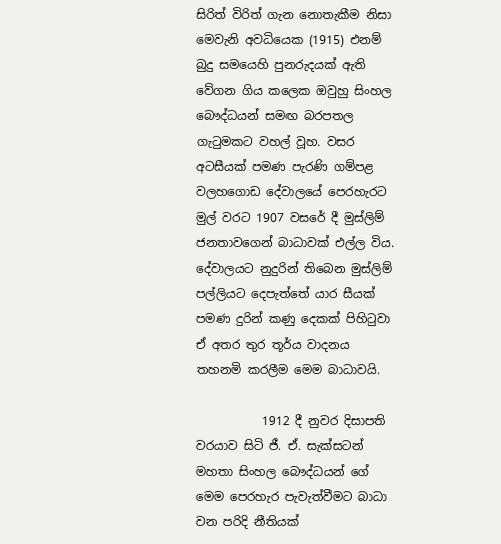සිරිත් විරිත් ගැන නොතැකීම නිසා මෙවැනි අවධියෙක (1915) එනම් බුදු සමයෙහි පුනරුදයක් ඇති වේගන ගිය කලෙක ඔවුහු සිංහල බෞද්ධයන් සමඟ බරපතල ගැටුමකට වහල් වූහ. වසර අටසීයක් පමණ පැරණි ගම්පළ වලහගොඩ දේවාලයේ පෙරහැරට මුල් වරට 1907 වසරේ දී මුස්ලිම් ජනතාවගෙන් බාධාවක් එල්ල විය. දේවාලයට නුදුරින් තිබෙන මුස්ලිම් පල්ලියට දෙපැත්තේ යාර සීයක් පමණ දුරින් කණු දෙකක් පිහිටුවා ඒ අතර තුර තූර්ය වාදනය තහනමි කරලීම මෙම බාධාවයි.

           1912 දී නුවර දිසාපති වරයාව සිටි ජී. ඒ. සැක්සටන් මහතා සිංහල බෞද්ධයන් ගේ මෙම පෙරහැර පැවැත්වීමට බාධා වන පරිදි නීතියක්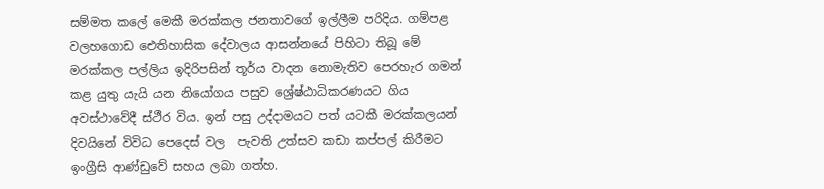සම්මත කලේ මෙකී මරක්කල ජනතාවගේ ඉල්ලීම පරිදිය. ගම්පළ වලහගොඩ ඓතිහාසික දේවාලය ආසන්නයේ පිහිටා තිබූ මේ මරක්කල පල්ලිය ඉදිරිපසින් තූර්ය වාදන නොමැතිව පෙරහැර ගමන් කළ යුතු යැයි යන නියෝගය පසුව ශ්‍රේෂ්ඨාධිකරණයට ගිය අවස්ථාවේදී ස්ථීර විය. ඉන් පසු උද්දාමයට පත් යටකී මරක්කලයන් දිවයිනේ විවිධ පෙදෙස් වල  පැවති උත්සව කඩා කප්පල් කිරීමට ඉංග්‍රීසි ආණ්ඩුවේ සහය ලබා ගත්හ.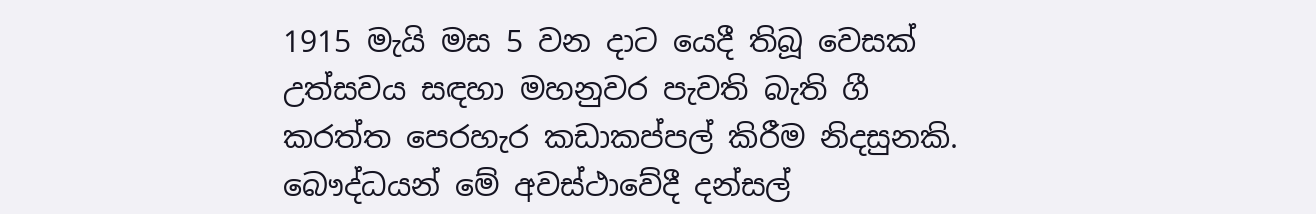1915 මැයි මස 5 වන දාට යෙදී තිබූ වෙසක් උත්සවය සඳහා මහනුවර පැවති බැති ගී කරත්ත පෙරහැර කඩාකප්පල් කිරීම නිදසුනකි. බෞද්ධයන් මේ අවස්ථාවේදී දන්සල්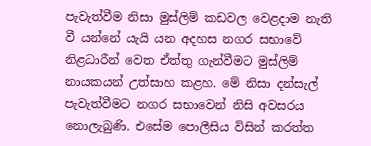පැවැත්වීම නිසා මුස්ලිම් කඩවල වෙළදාම නැති වී යන්නේ යැයි යන අදහස නගර සභාවේ නිළධාරීන් වෙත ඒත්තු ගැන්වීමට මුස්ලිම් නායකයන් උත්සාහ කළහ. මේ නිසා දන්සැල් පැවැත්වීමට නගර සභාවෙන් නිසි අවසරය නොලැබුණි. එසේම පොලීසිය විසින් කරත්ත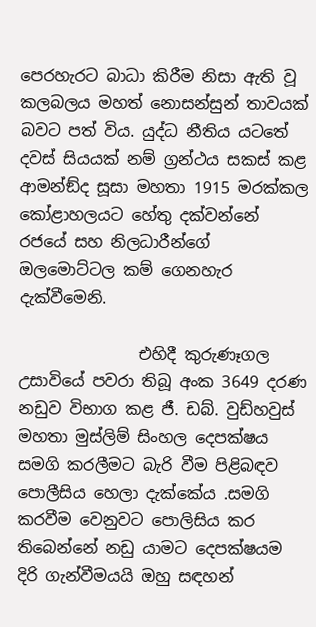පෙරහැරට බාධා කිරීම නිසා ඇති වූ කලබලය මහත් නොසන්සුන් තාවයක් බවට පත් විය. යුද්ධ නීතිය යටතේ දවස් සියයක් නම් ග්‍රන්ථය සකස් කළ ආමන්ඞ්ද සූසා මහතා 1915 මරක්කල කෝළාහලයට හේතු දක්වන්නේ රජයේ සහ නිලධාරීන්ගේ ඔලමොට්ටල කම් ගෙනහැර දැක්වීමෙනි.

               එහිදී කුරුණෑගල උසාවියේ පවරා තිබූ අංක 3649 දරණ නඩුව විභාග කළ ජී. ඩබ්. වුඩ්හවුස් මහතා මුස්ලිම් සිංහල දෙපක්ෂය සමගි කරලීමට බැරි වීම පිළිබඳව පොලීසිය හෙලා දැක්කේය .සමගි කරවීම වෙනුවට පොලිසිය කර තිබෙන්නේ නඩු යාමට දෙපක්ෂයම දිරි ගැන්වීමයයි ඔහු සඳහන්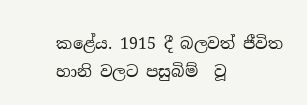කළේය. 1915 දී බලවත් ජීවිත හානි වලට පසුබිම්  වූ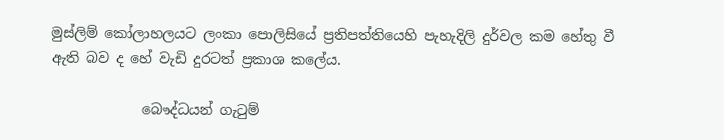මුස්ලිම් කෝලාහලයට ලංකා පොලිසියේ ප්‍රතිපත්තියෙහි පැහැදිලි දුර්වල කම හේතු වී ඇති බව ද හේ වැඩි දුරටත් ප්‍රකාශ කලේය.

             බෞද්ධයන් ගැටුම්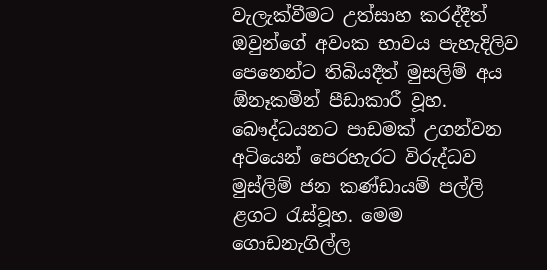වැලැක්වීමට උත්සාහ කරද්දීත් ඔවුන්ගේ අවංක භාවය පැහැදිලිව පෙනෙන්ට තිබියදීත් මුසලිම් අය ඕනෑකමින් පීඩාකාරී වූහ. බෞද්ධයනට පාඩමක් උගන්වන අටියෙන් පෙරහැරට විරුද්ධව මුස්ලිම් ජන කණ්ඩායම් පල්ලි ළගට රැස්වූහ. මෙම ගොඩනැගිල්ල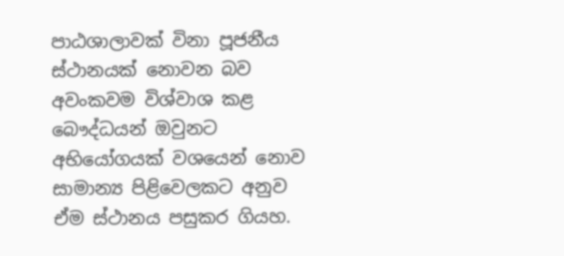පාඨශාලාවක් විනා පූජනීය ස්ථානයක් නොවන බව අවංකවම විශ්වාශ කළ බෞද්ධයන් ඔවුනට අභියෝගයක් වශයෙන් නොව සාමාන්‍ය පිළිවෙලකට අනුව ඒම ස්ථානය පසුකර ගියහ.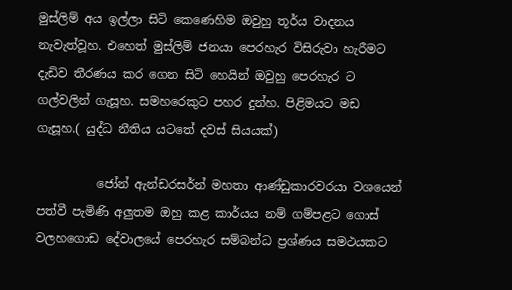මුස්ලිම් අය ඉල්ලා සිටි කෙණෙහිම ඔවුහු තූර්ය වාදනය නැවැත්වූහ. එහෙත් මුස්ලිම් ජනයා පෙරහැර විසිරුවා හැරීමට දැඩිව තීරණය කර ගෙන සිටි හෙයින් ඔවුහු පෙරහැර ට ගල්වලින් ගැසූහ. සමහරෙකුට පහර දුන්හ. පිළිමයට මඩ ගැසූහ.( යුද්ධ නීතිය යටතේ දවස් සියයක්)

          ජෝන් ඇන්ඩරසර්න් මහතා ආණ්ඩුකාරවරයා වශයෙන් පත්වී පැමිණි අලුතම ඔහු කළ කාර්යය නම් ගම්පළට ගොස් වලහගොඩ දේවාලයේ පෙරහැර සම්බන්ධ ප්‍රශ්ණය සමථයකට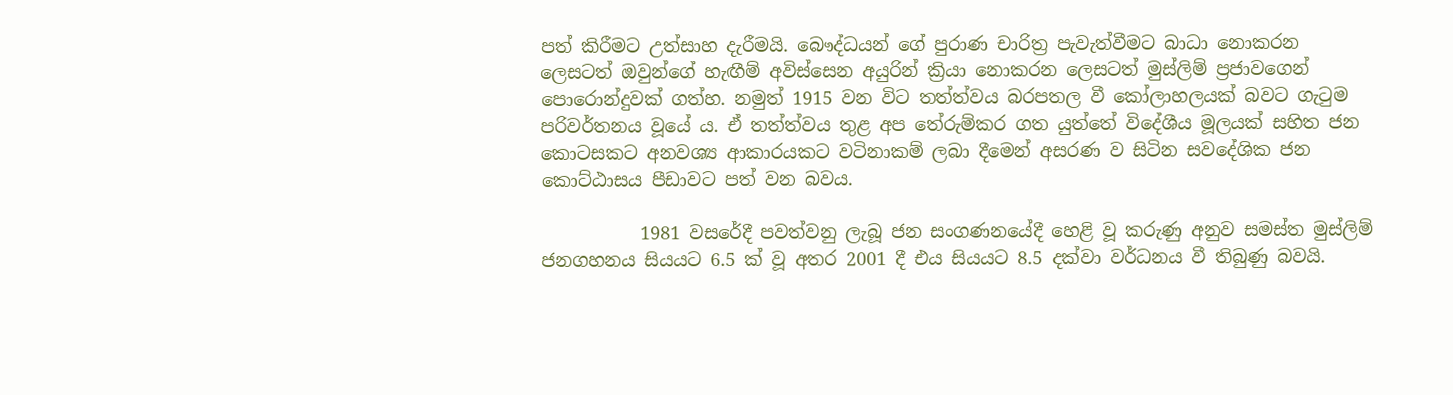පත් කිරීමට උත්සාහ දැරීමයි. බෞද්ධයන් ගේ පුරාණ චාරිත්‍ර පැවැත්වීමට බාධා නොකරන ලෙසටත් ඔවුන්ගේ හැඟීම් අවිස්සෙන අයුරින් ක්‍රියා නොකරන ලෙසටත් මුස්ලිම් ප්‍රජාවගෙන් පොරොන්දුවක් ගත්හ. නමුත් 1915 වන විට තත්ත්වය බරපතල වී කෝලාහලයක් බවට ගැටුම පරිවර්තනය වූයේ ය. ඒ තත්ත්වය තුළ අප තේරුම්කර ගත යුත්තේ විදේශීය මූලයක් සහිත ජන කොටසකට අනවශ්‍ය ආකාරයකට වටිනාකම් ලබා දීමෙන් අසරණ ව සිටින සවදේශික ජන කොට්ඨාසය පීඩාවට පත් වන බවය.

           1981 වසරේදී පවත්වනු ලැබූ ජන සංගණනයේදී හෙළි වූ කරුණු අනුව සමස්ත මුස්ලිම් ජනගහනය සියයට 6.5 ක් වූ අතර 2001 දී එය සියයට 8.5 දක්වා වර්ධනය වී තිබුණු බවයි.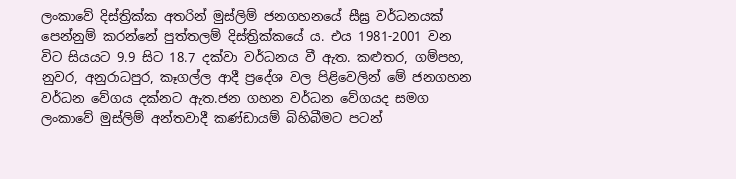ලංකාවේ දිස්ත්‍රික්ක අතරින් මුස්ලිම් ජනගහනයේ සීඝ්‍ර වර්ධනයක් පෙන්නුම් කරන්නේ පුත්තලම් දිස්ත්‍රික්කයේ ය. එය 1981-2001 වන විට සියයට 9.9 සිට 18.7 දක්වා වර්ධනය වී ඇත. කළුතර, ගම්පහ, නුවර, අනුරාධපුර, කෑගල්ල ආදී ප්‍රදේශ වල පිළිවෙලින් මේ ජනගහන වර්ධන වේගය දක්නට ඇත.ජන ගහන වර්ධන වේගයද සමග ලංකාවේ මුස්ලිම් අන්තවාදී කණ්ඩායම් බිහිබීමට පටන්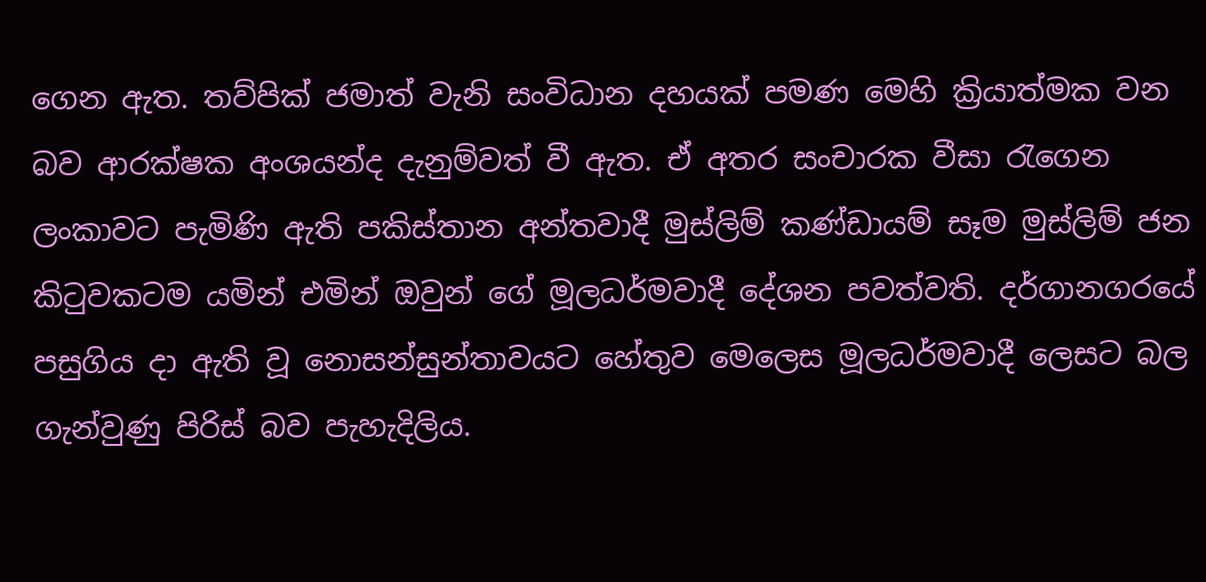ගෙන ඇත. තව්පික් ජමාත් වැනි සංවිධාන දහයක් පමණ මෙහි ක්‍රියාත්මක වන බව ආරක්ෂක අංශයන්ද දැනුම්වත් වී ඇත. ඒ අතර සංචාරක වීසා රැගෙන ලංකාවට පැමිණි ඇති පකිස්තාන අන්තවාදී මුස්ලිම් කණ්ඩායම් සෑම මුස්ලිම් ජන කිටුවකටම යමින් එමින් ඔවුන් ගේ මූලධර්මවාදී දේශන පවත්වති. දර්ගානගරයේ පසුගිය දා ඇති වූ නොසන්සුන්තාවයට හේතුව මෙලෙස මූලධර්මවාදී ලෙසට බල ගැන්වුණු පිරිස් බව පැහැදිලිය.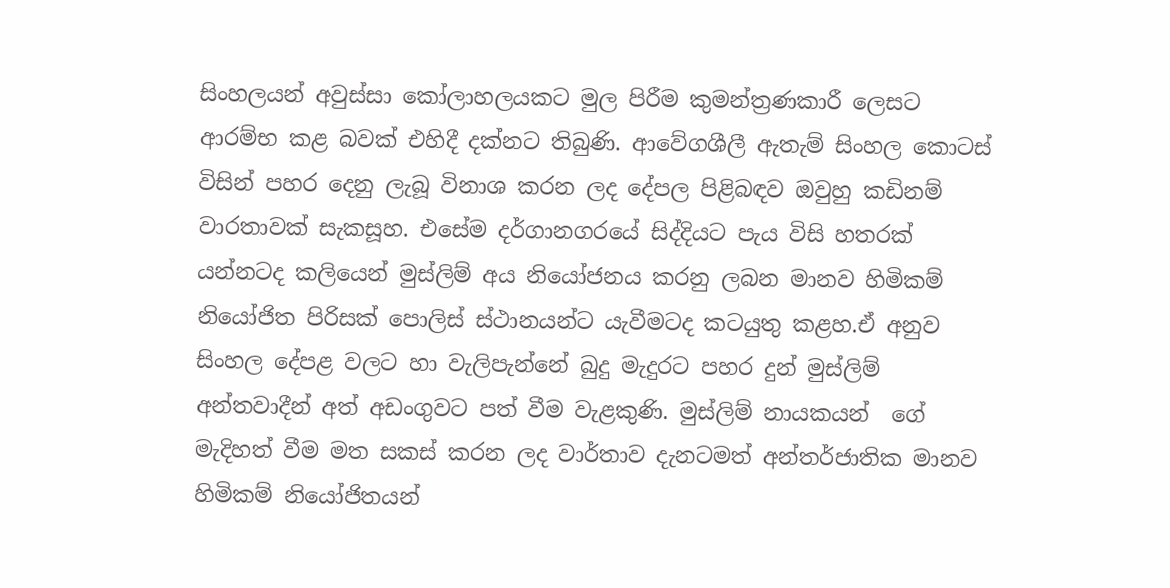සිංහලයන් අවුස්සා කෝලාහලයකට මුල පිරීම කුමන්ත්‍රණකාරී ලෙසට ආරම්භ කළ බවක් එහිදී දක්නට තිබුණි. ආවේගශීලී ඇතැම් සිංහල කොටස් විසින් පහර දෙනු ලැබූ විනාශ කරන ලද දේපල පිළිබඳව ඔවුහු කඩිනම් වාරතාවක් සැකසූහ. එසේම දර්ගානගරයේ සිද්දියට පැය විසි හතරක් යන්නටද කලියෙන් මුස්ලිම් අය නියෝජනය කරනු ලබන මානව හිමිකම් නියෝජිත පිරිසක් පොලිස් ස්ථානයන්ට යැවීමටද කටයුතු කළහ.ඒ අනුව සිංහල දේපළ වලට හා වැලිපැන්නේ බුදු මැදුරට පහර දුන් මුස්ලිම් අන්තවාදීන් අත් අඩංගුවට පත් වීම වැළකුණි. මුස්ලිම් නායකයන්  ගේ මැදිහත් වීම මත සකස් කරන ලද වාර්තාව දැනටමත් අන්තර්ජාතික මානව හිමිකම් නියෝජිතයන්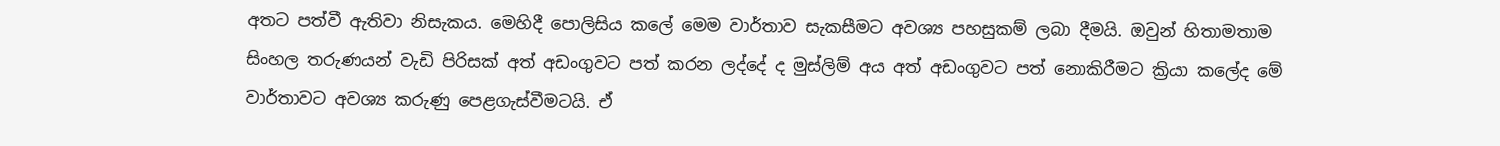අතට පත්වී ඇතිවා නිසැකය. මෙහිදී පොලිසිය කලේ මෙම වාර්තාව සැකසීමට අවශ්‍ය පහසුකම් ලබා දීමයි. ඔවුන් හිතාමතාම සිංහල තරුණයන් වැඩි පිරිසක් අත් අඩංගුවට පත් කරන ලද්දේ ද මුස්ලිම් අය අත් අඩංගුවට පත් නොකිරීමට ක්‍රියා කලේද මේ වාර්තාවට අවශ්‍ය කරුණු පෙළගැස්වීමටයි. ඒ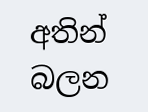අතින් බලන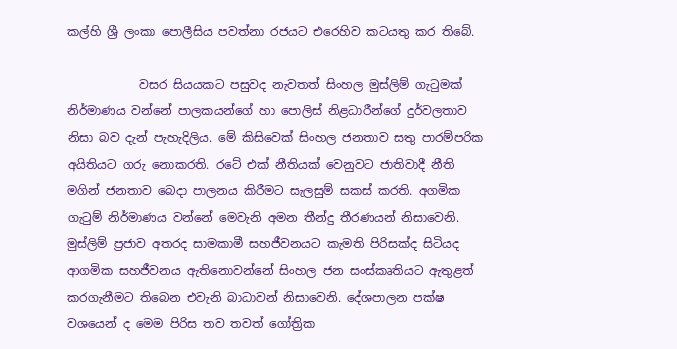කල්හි ශ්‍රී ලංකා පොලීසිය පවත්නා රජයට එරෙහිව කටයතු කර තිබේ.

            වසර සියයකට පසුවද නැවතත් සිංහල මුස්ලිම් ගැටුමක් නිර්මාණය වන්නේ පාලකයන්ගේ හා පොලිස් නිළධාරීන්ගේ දුර්වලතාව නිසා බව දැන් පැහැදිලිය. මේ කිසිවෙක් සිංහල ජනතාව සතු පාරම්පරික අයිතියට ගරු නොකරති. රටේ එක් නීතියක් වෙනුවට ජාතිවාදී නීති මගින් ජනතාව බෙදා පාලනය කිරීමට සැලසුම් සකස් කරති. අගමික ගැටුම් නිර්මාණය වන්නේ මෙවැනි අමන තීන්දු තීරණයන් නිසාවෙනි. මුස්ලිම් ප්‍රජාව අතරද සාමකාමී සහජීවනයට කැමති පිරිසක්ද සිටියද  ආගමික සහජීවනය ඇතිනොවන්නේ සිංහල ජන සංස්කෘතියට ඇතුළත් කරගැනීමට තිබෙන එවැනි බාධාවන් නිසාවෙනි. දේශපාලන පක්ෂ වශයෙන් ද මෙම පිරිස තව තවත් ගෝත්‍රික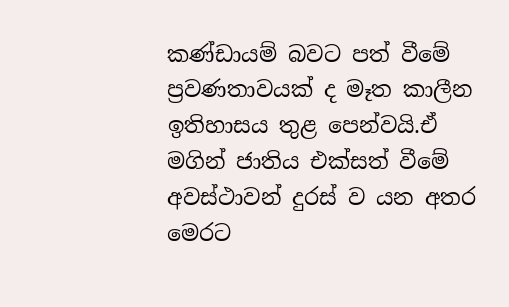කණ්ඩායම් බවට පත් වීමේ ප්‍රවණතාවයක් ද මෑත කාලීන ඉතිහාසය තුළ පෙන්වයි.ඒ මගින් ජාතිය එක්සත් වීමේ අවස්ථාවන් දුරස් ව යන අතර  මෙරට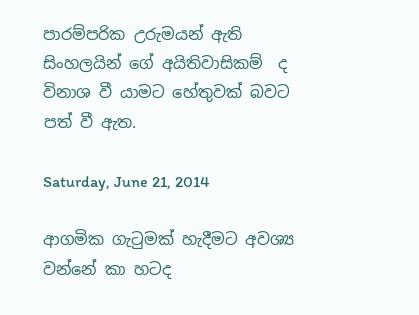පාරම්පරික උරුමයන් ඇති සිංහලයින් ගේ අයිතිවාසිකම්  ද විනාශ වී යාමට හේතුවක් බවට පත් වී ඇත.

Saturday, June 21, 2014

ආගමික ගැටුමක් හැදීමට අවශ්‍ය වන්නේ කා හටද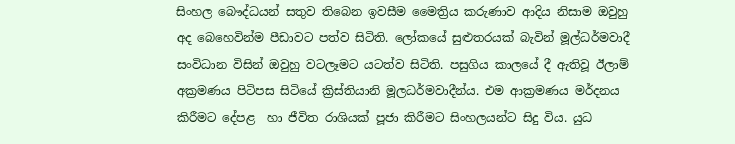සිංහල බෞද්ධයන් සතුව තිබෙන ඉවසීම මෛත්‍රිය කරුණාව ආදිය නිසාම ඔවුහු අද බෙහෙවින්ම පීඩාවට පත්ව සිටිති. ලෝකයේ සුළුතරයක් බැවින් මූල්ධර්මවාදී සංවිධාන විසින් ඔවුහු වටලෑමට යටත්ව සිටිති. පසුගිය කාලයේ දී ඇතිවූ ඊලාම් අක්‍රමණය පිටිපස සිටියේ ක්‍රිස්තියානි මූලධර්මවාදීන්ය. එම ආක්‍රමණය මර්දනය කිරීමට දේපළ  හා ජීවිත රාශියක් පූජා කිරීමට සිංහලයන්ට සිදු විය. යුධ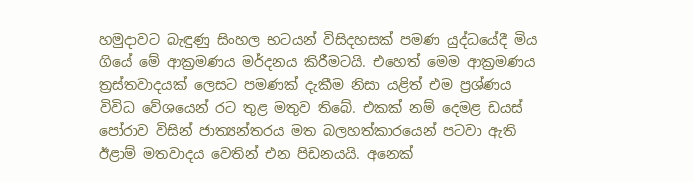හමුදාවට බැඳුණු සිංහල භටයන් විසිදහසක් පමණ යුද්ධයේදී මිය ගියේ මේ ආක්‍රමණය මර්දනය කිරීමටයි. එහෙත් මෙම ආක්‍රමණය ත්‍රස්තවාදයක් ලෙසට පමණක් දැකීම නිසා යළිත් එම ප්‍රශ්ණය විවිධ වේශයෙන් රට තුළ මතුව තිබේ. එකක් නම් දෙමළ ඩයස් පෝරාව විසින් ජාත්‍යන්තරය මත බලහත්කාරයෙන් පටවා ඇති ඊළාම් මතවාදය වෙතින් එන පිඩනයයි. අනෙක්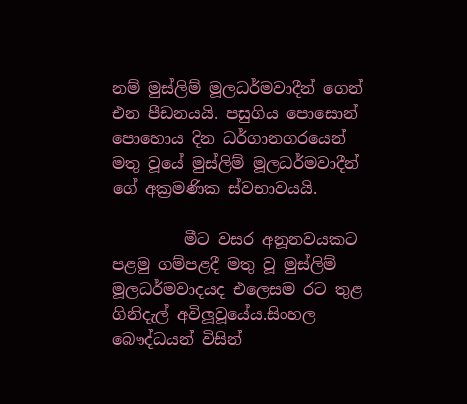නම් මුස්ලිම් මූලධර්මවාදීන් ගෙන් එන පීඩනයයි. පසුගිය පොසොන් පොහොය දින ධර්ගානගරයෙන් මතු වූයේ මුස්ලිම් මූලධර්මවාදීන් ගේ අක්‍රමණික ස්වභාවයයි.

         මීට වසර අනූනවයකට පළමු ගම්පළදී මතු වූ මුස්ලිම් මූලධර්මවාදයද එලෙසම රට තුළ ගිනිදැල් අවිලූවූයේය.සිංහල බෞද්ධයන් විසින්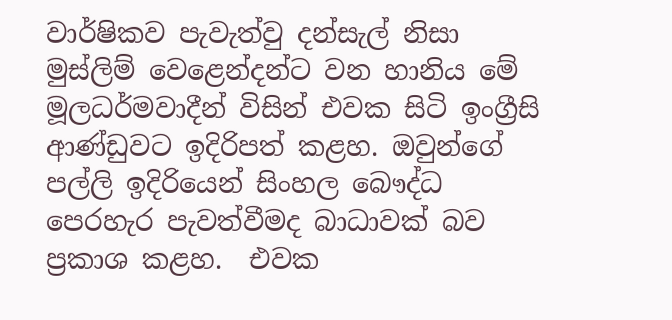වාර්ෂිකව පැවැත්වු දන්සැල් නිසා මුස්ලිම් වෙළෙන්දන්ට වන හානිය මේ මූලධර්මවාදීන් විසින් එවක සිටි ඉංග්‍රීසි ආණ්ඩුවට ඉදිරිපත් කළහ. ඔවුන්ගේ පල්ලි ඉදිරියෙන් සිංහල බෞද්ධ පෙරහැර පැවත්වීමද බාධාවක් බව ප්‍රකාශ කළහ.  එවක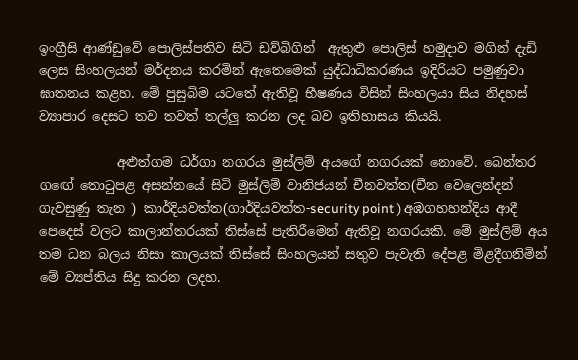ඉංග්‍රීසි ආණ්ඩුවේ පොලිස්පතිව සිටි ඩව්බිගින්  ඇතුළු පොලිස් හමුදාව මගින් දැඩි ලෙස සිංහලයන් මර්දනය කරමින් ඇතෙමෙක් යුද්ධාධිකරණය ඉදිරියට පමුණුවා ඝාතනය කළහ. මේ පුසුබිම යටතේ ඇතිවූ භීෂණය විසින් සිංහලයා සිය නිදහස් ව්‍යාපාර දෙසට තව තවත් තල්ලු කරන ලද බව ඉතිහාසය කියයි.

            අළුත්ගම ධර්ගා නගරය මුස්ලිම් අයගේ නගරයක් නොවේ. බෙන්තර ගඟේ තොටුපළ අසන්නයේ සිටි මුස්ලිම් වානිජයන් චීනවත්ත(චීන වෙලෙන්දන් ගැවසුණු තැන ) කාර්දියවත්ත(ගාර්දියවත්ත-security point ) අඹගහහන්දිය ආදී පෙදෙස් වලට කාලාන්තරයක් තිස්සේ පැතිරීමෙන් ඇතිවූ නගරයකි. මේ මුස්ලිම් අය තම ධන බලය නිසා කාලයක් තිස්සේ සිංහලයන් සතුව පැවැති දේපළ මිළදීගනිමින් මේ ව්‍යප්තිය සිදු කරන ලදහ.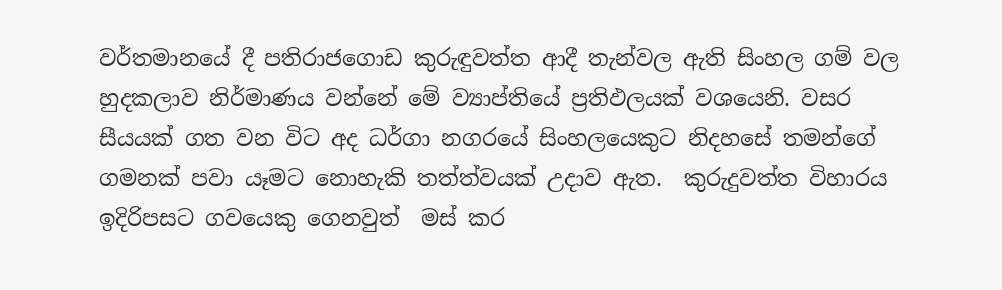වර්තමානයේ දී පතිරාජගොඩ කුරුඳුවත්ත ආදී තැන්වල ඇති සිංහල ගම් වල හුදකලාව නිර්මාණය වන්නේ මේ ව්‍යාප්තියේ ප්‍රතිඵලයක් වශයෙනි. වසර සීයයක් ගත වන විට අද ධර්ගා නගරයේ සිංහලයෙකුට නිදහසේ තමන්ගේ ගමනක් පවා යෑමට නොහැකි තත්ත්වයක් උදාව ඇත.  කුරුදුවත්ත විහාරය ඉදිරිපසට ගවයෙකු ගෙනවුත්  මස් කර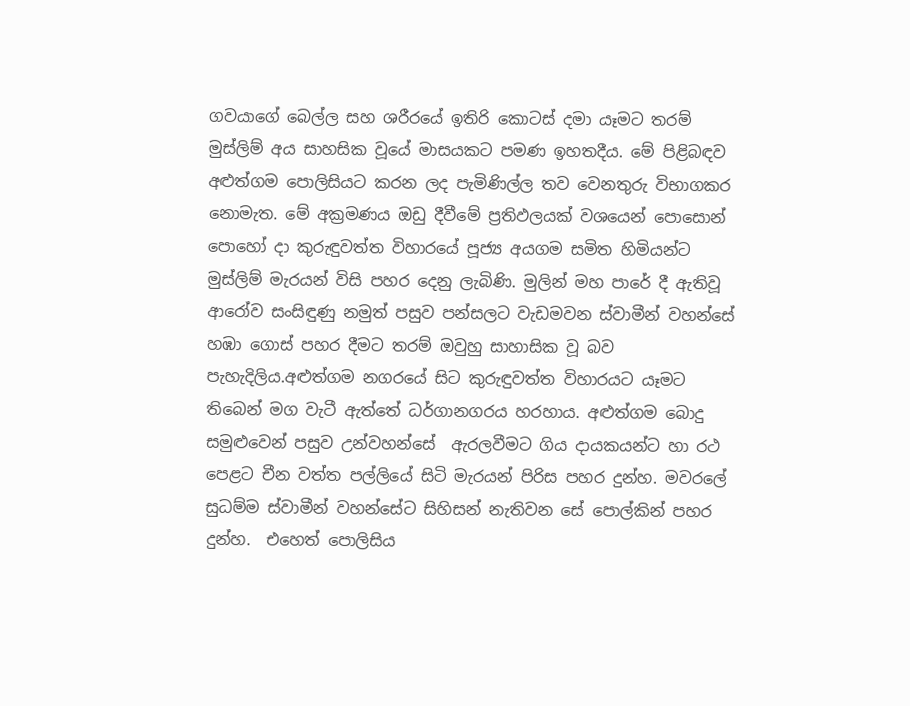ගවයාගේ බෙල්ල සහ ශරීරයේ ඉතිරි කොටස් දමා යෑමට තරම් මුස්ලිම් අය සාහසික වූයේ මාසයකට පමණ ඉහතදීය. මේ පිළිබඳව අළුත්ගම පොලිසියට කරන ලද පැමිණිල්ල තව වෙනතුරු විභාගකර නොමැත. මේ අක්‍රමණය ඔඩු දීවීමේ ප්‍රතිඵලයක් වශයෙන් පොසොන් පොහෝ දා කුරුඳුවත්ත විහාරයේ පූජ්‍ය අයගම සමිත හිමියන්ට මුස්ලිම් මැරයන් විසි පහර දෙනු ලැබිණි. මුලින් මහ පාරේ දී ඇතිවූ ආරෝව සංසිඳුණු නමුත් පසුව පන්සලට වැඩමවන ස්වාමීන් වහන්සේ හඹා ගොස් පහර දීමට තරම් ඔවුහු සාහාසික වූ බව පැහැදිලිය.අළුත්ගම නගරයේ සිට කුරුඳුවත්ත විහාරයට යෑමට තිබෙන් මග වැටී ඇත්තේ ධර්ගානගරය හරහාය. අළුත්ගම බොදු සමුළුවෙන් පසුව උන්වහන්සේ  ඇරලවීමට ගිය දායකයන්ට හා රථ පෙළට චීන වත්ත පල්ලියේ සිටි මැරයන් පිරිස පහර දුන්හ. මවරලේ සුධම්ම ස්වාමීන් වහන්සේට සිහිසන් නැතිවන සේ පොල්කින් පහර දුන්හ.  එහෙත් පොලිසිය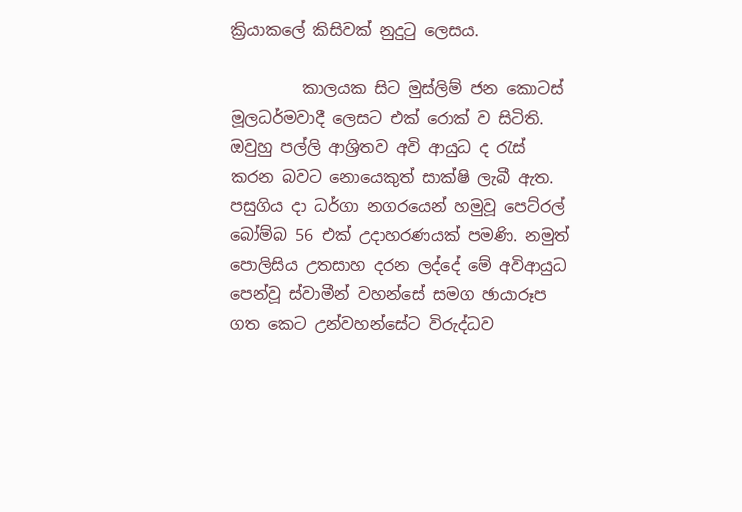ක්‍රියාකලේ කිසිවක් නුදුටු ලෙසය.

         කාලයක සිට මුස්ලිම් ජන කොටස් මූලධර්මවාදී ලෙසට එක් රොක් ව සිටිති. ඔවුහු පල්ලි ආශ්‍රිතව අවි ආයුධ ද රැස් කරන බවට නොයෙකුත් සාක්ෂි ලැබී ඇත. පසුගිය දා ධර්ගා නගරයෙන් හමුවූ පෙට්රල් බෝම්බ 56 එක් උදාහරණයක් පමණි. නමුත් පොලිසිය උතසාහ දරන ලද්දේ මේ අවිආයුධ පෙන්වූ ස්වාමීන් වහන්සේ සමග ඡායාරූප ගත කෙට උන්වහන්සේට විරුද්ධව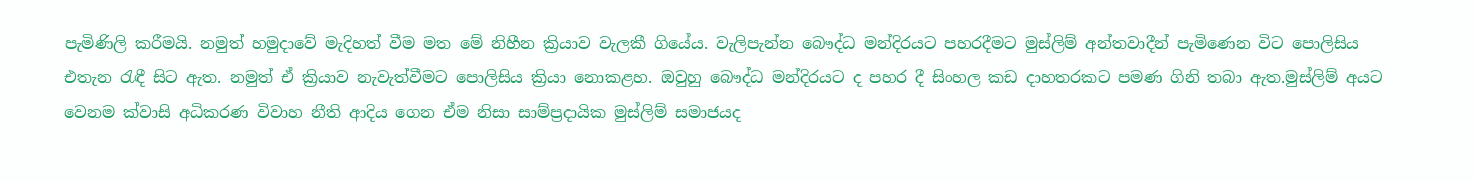පැමිණිලි කරීමයි. නමුත් හමුදාවේ මැදිහත් වීම මත මේ නිහීන ක්‍රියාව වැලකී ගියේය. වැලිපැන්න බෞද්ධ මන්දිරයට පහරදීමට මුස්ලිම් අන්තවාදීන් පැමිණෙන විට පොලිසිය එතැන රැඳී සිට ඇත. නමුත් ඒ ක්‍රියාව නැවැත්වීමට පොලිසිය ක්‍රියා නොකළහ. ඔවුහු බෞද්ධ මන්දිරයට ද පහර දී සිංහල කඩ දාහතරකට පමණ ගිනි තබා ඇත.මුස්ලිම් අයට වෙනම ක්වාසි අධිකරණ විවාහ නීති ආදිය ගෙන ඒම නිසා සාම්ප්‍රදායික මුස්ලිම් සමාජයද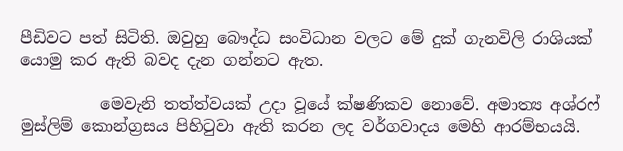පීඩිවට පත් සිටිති. ඔවුහු බෞද්ධ සංවිධාන වලට මේ දුක් ගැනවිලි රාශියක් යොමු කර ඇති බවද දැන ගන්නට ඇත.

          මෙවැනි තත්ත්වයක් උදා වූයේ ක්ෂණිකව නොවේ. අමාත්‍ය අශ්රෆ් මුස්ලිම් කොන්ග්‍රසය පිහිටුවා ඇති කරන ලද වර්ගවාදය ‍මෙහි ආරම්භයයි.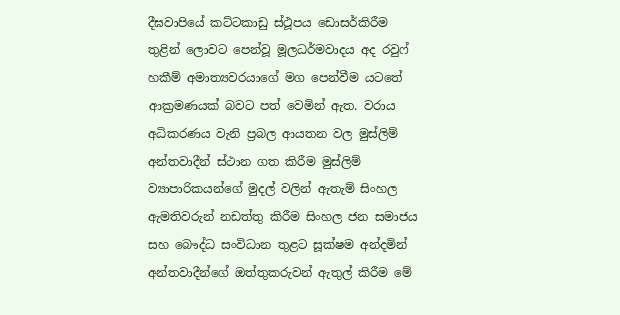දීඝවාපියේ කට්ටකාඩු ස්ථූපය ඩොසර්කිරීම තුළින් ලොවට පෙන්වූ මූලධර්මවාදය අද රවුෆ් හකීම් අමාත්‍යවරයාගේ මග පෙන්වීම යටතේ ආක්‍රමණයක් බවට පත් වෙමින් ඇත. වරාය අධිකරණය වැනි ප්‍රබල ආයතන වල මුස්ලිම් අන්තවාදීන් ස්ථාන ගත කිරීම මුස්ලිම් ව්‍යාපාරිකයන්ගේ මුදල් වලින් ඇතැම් සිංහල ඇමතිවරුන් නඩත්තු කිරීම සිංහල ජන සමාජය සහ බෞද්ධ සංවිධාන තුළට සූක්ෂම අන්දමින් අන්තවාදීන්ගේ ඔත්තුකරුවන් ඇතුල් කිරීම මේ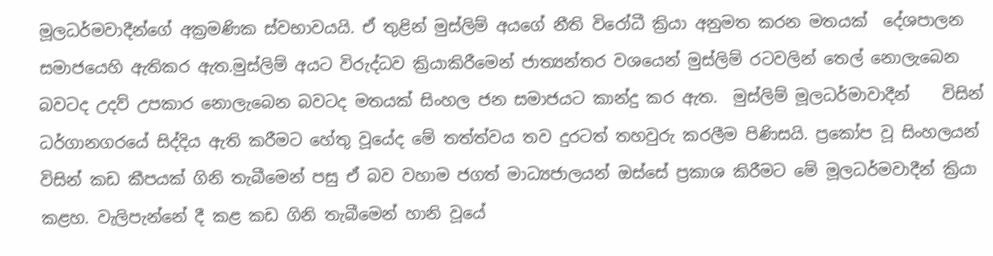මූලධර්මවාදීන්ගේ අක්‍රමණික ස්වභාවයයි. ඒ තුළින් මුස්ලිම් අයගේ නීති විරෝධී ක්‍රියා අනුමත කරන මතයක්  දේශපාලන සමාජයෙහි ඇතිකර ඇත.මුස්ලිම් අයට විරුද්ධව ක්‍රියාකිරීමෙන් ජාත්‍යන්තර වශයෙන් මුස්ලිම් රටවලින් තෙල් නොලැබෙන බවටද උදව් උපකාර නොලැබෙන බවටද මතයක් සිංහල ජන සමාජයට කාන්දු කර ඇත.  මුස්ලිම් මූලධර්මාවාදීන්    විසින් ධර්ගානගරයේ සිද්දිය ඇති කරීමට හේතු වූයේද මේ තත්ත්වය තව දුරටත් තහවුරු කරලීම පිණිසයි. ප්‍රකෝප වූ සිංහලයන් විසින් කඩ කීපයක් ගිනි තැබීමෙන් පසු ඒ බව වහාම ජගත් මාධ්‍යජාලයන් ඔස්සේ ප්‍රකාශ කිරීමට මේ මූලධර්මවාදීන් ක්‍රියා කළහ. වැලිපැන්නේ දී කළ කඩ ගිනි තැබීමෙන් හානි වූයේ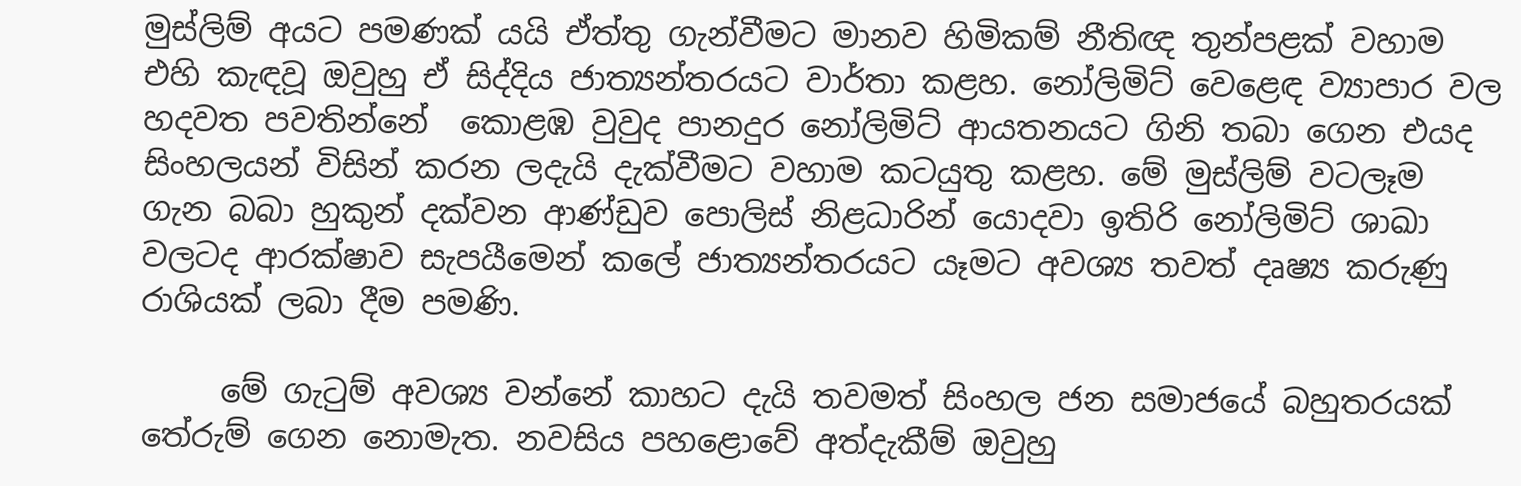මුස්ලිම් අයට පමණක් යයි ඒත්තු ගැන්වීමට මානව හිමිකම් නීතිඥ තුන්පළක් වහාම එහි කැඳවූ ඔවුහු ඒ සිද්දිය ජාත්‍යන්තරයට වාර්තා කළහ. නෝලිමිට් වෙළෙඳ ව්‍යාපාර වල හදවත පවතින්නේ  කොළඹ වුවුද පානදුර නෝලිමිට් ආයතනයට ගිනි තබා ගෙන එයද සිංහලයන් විසින් කරන ලදැයි දැක්වීමට වහාම කටයුතු කළහ. මේ මුස්ලිම් වටලෑම ගැන බබා හුකුන් දක්වන ආණ්ඩුව පොලිස් නිළධාරින් යොදවා ඉතිරි නෝලිමිට් ශාඛා වලටද ආරක්ෂාව සැපයීමෙන් කලේ ජාත්‍යන්තරයට යෑමට අවශ්‍ය තවත් දෘෂ්‍ය කරුණු රාශියක් ලබා දීම පමණි.

     මේ ගැටුම් අවශ්‍ය වන්නේ කාහට දැයි තවමත් සිංහල ජන සමාජයේ බහුතරයක් තේරුම් ගෙන නොමැත. නවසිය පහළොවේ අත්දැකීම් ඔවුහු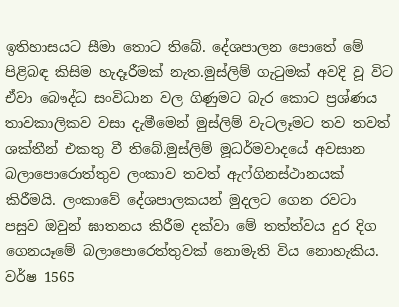ඉතිහාසයට සීමා තොට තිබේ. දේශපාලන පොතේ මේ පිළිබඳ කිසිම හැදෑරීමක් නැත.මුස්ලිම් ගැටුමක් අවදි වූ විට ඒවා බෞද්ධ සංවිධාන වල ගිණුමට බැර කොට ප්‍රශ්ණය තාවකාලිකව වසා දැමීමෙන් මුස්ලිම් වැටලෑමට තව තවත් ශක්තීන් එකතු වී තිබේ.මුස්ලිම් මූධර්මවාදයේ අවසාන බලාපොරොත්තුව ලංකාව තවත් ඇෆ්ගිනස්ථානයක් කිරීමයි. ලංකාවේ දේශපාලකයන් මුදලට ගෙන රවටා පසුව ඔවුන් ඝාතනය කිරීම දක්වා මේ තත්ත්වය දුර දිග ගෙනයෑමේ බලාපොරෙත්තුවක් නොමැති විය නොහැකිය. වර්ෂ 1565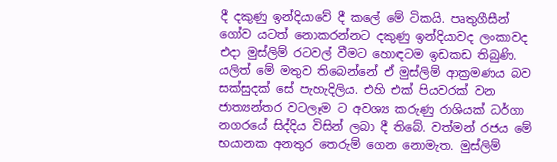දී දකුණු ඉන්දියාවේ දී කලේ මේ ටිකයි. පෘතුගීසීන් ගෝව යටත් නොකරන්නට දකුණු ඉන්දියාවද ලංකාවද එදා මුස්ලිම් රටවල් වීමට හොඳටම ඉඩකඩ තිබුණි. යලිත් මේ මතුව තිබෙන්නේ ඒ මුස්ලිම් ආක්‍රමණය බව සක්සුදක් සේ පැහැදිලිය. එහි එක් පියවරක් වන ජාත්‍යන්තර වටලෑම ට අවශ්‍ය කරුණු රාශියක් ධර්ගා නගරයේ සිද්දිය විසින් ලබා දී තිබේ. වත්මන් රජය මේ භයානක අනතුර තෙරුම් ගෙන නොමැත. මුස්ලිම්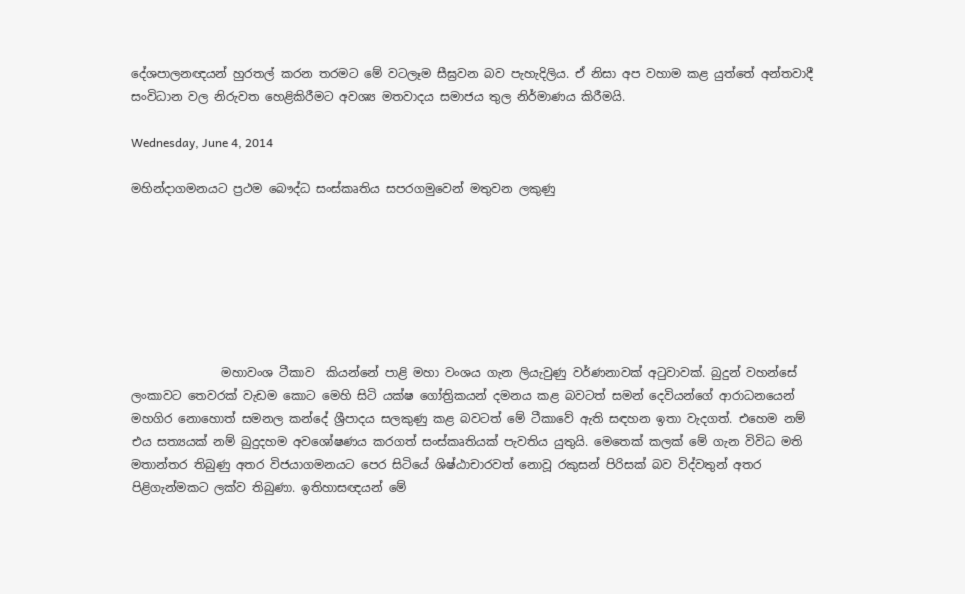දේශපාලනඥයන් හුරතල් කරන තරමට මේ වටලෑම සීඝ්‍රවන බව පැහැදිලිය. ඒ නිසා අප වහාම කළ යුත්තේ අන්තවාදී සංවිධාන වල නිරුවත හෙළිකිරීමට අවශ්‍ය මතවාදය සමාජය තුල නිර්මාණය කිරීමයි.

Wednesday, June 4, 2014

මහින්දාගමනයට ප්‍රථම බෞද්ධ සංස්කෘතිය සපරගමුවෙන් මතුවන ලකුණු







               මහාවංශ ටීකාව  කියන්නේ පාළි මහා වංශය ගැන ලියැවුණු වර්ණනාවක් අටුවාවක්. බුදුන් වහන්සේ ලංකාවට තෙවරක් වැඩම කොට මෙහි සිටි යක්ෂ ගෝත්‍රිකයන් දමනය කළ බවටත් සමන් දෙවියන්ගේ ආරාධනයෙන් මහගිර නොහොත් සමනල කන්දේ ශ්‍රීපාදය සලකුණු කළ බවටත් මේ ටීකාවේ ඇති සඳහන ඉතා වැදගත්. එහෙම නම් එය සත්‍යයක් නම් බුදුදහම අවශෝෂණය කරගත් සංස්කෘතියක් පැවතිය යුතුයි. මෙතෙක් කලක් මේ ගැන විවිධ මති මතාන්තර තිබුණු අතර විජයාගමනයට පෙර සිටියේ ශිෂ්ඨාචාරවත් නොවූ රකුසන් පිරිසක් බව විද්වතුන් අතර පිළිගැන්මකට ලක්ව තිබුණා. ඉතිහාසඥයන් මේ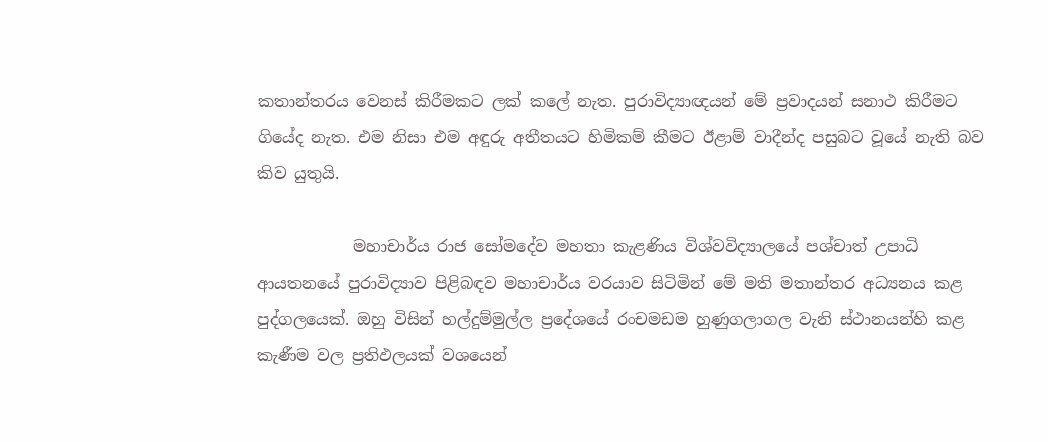කතාන්තරය වෙනස් කිරීමකට ලක් කලේ නැත. පුරාවිද්‍යාඥයන් මේ ප්‍රවාදයන් සනාථ කිරීමට ගියේද නැත. එම නිසා එම අඳුරු අතීතයට හිමිකම් කීමට ඊළාම් වාදීන්ද පසුබට වූයේ නැති බව කිව යුතුයි.

            මහාචාර්ය රාජ සෝමදේව මහතා කැළණිය විශ්වවිද්‍යාලයේ පශ්චාත් උපාධි ආයතනයේ පුරාවිද්‍යාව පිළිබඳව මහාචාර්ය වරයාව සිටිමින් මේ මති මතාන්තර අධ්‍යනය කළ පුද්ගලයෙක්. ඔහු විසින් හල්දුම්මුල්ල ප්‍රදේශයේ රංචමඩම හුණුගලාගල වැනි ස්ථානයන්හි කළ කැණීම වල ප්‍රතිඵලයක් වශයෙන්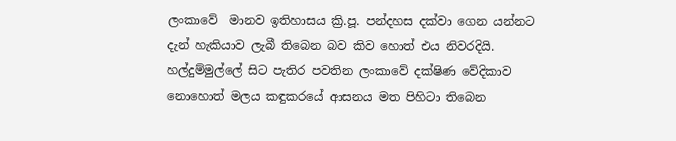ලංකාවේ  මානව ඉතිහාසය ක්‍රි.පූ. පන්දහස දක්වා ගෙන යන්නට දැන් හැකියාව ලැබී තිබෙන බව කිව හොත් එය නිවරදියි. හල්දුම්මුල්ලේ සිට පැතිර පවතින ලංකාවේ දක්ෂිණ වේදිකාව නොහොත් මලය කඳුකරයේ ආසනය මත පිහිටා තිබෙන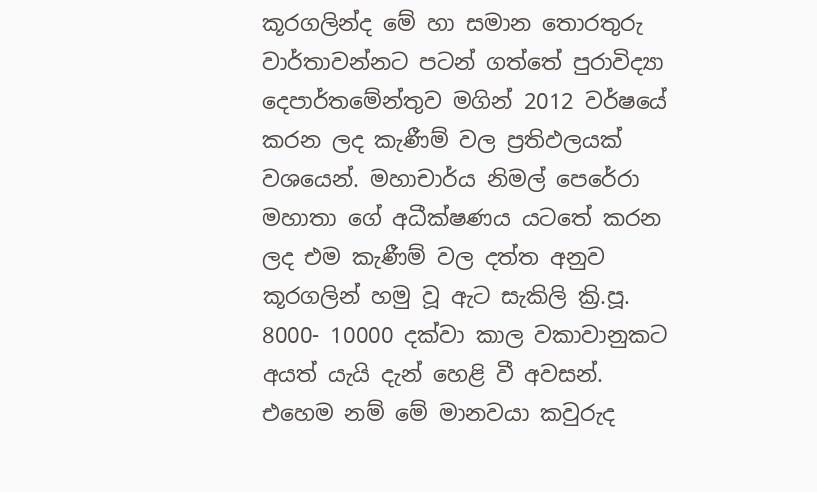කූරගලින්ද මේ හා සමාන තොරතුරු වාර්තාවන්නට පටන් ගත්තේ පුරාවිද්‍යා දෙපාර්තමේන්තුව මගින් 2012 වර්ෂයේ කරන ලද කැණීම් වල ප්‍රතිඵලයක් වශයෙන්. මහාචාර්ය නිමල් පෙරේරා මහාතා ගේ අධීක්ෂණය යටතේ කරන ලද එම කැණීම් වල දත්ත අනුව කූරගලින් හමු වූ ඇට සැකිලි ක්‍රි.පූ. 8000- 10000 දක්වා කාල වකාවානුකට අයත් යැයි දැන් හෙළි වී අවසන්. එහෙම නම් මේ මානවයා කවුරුද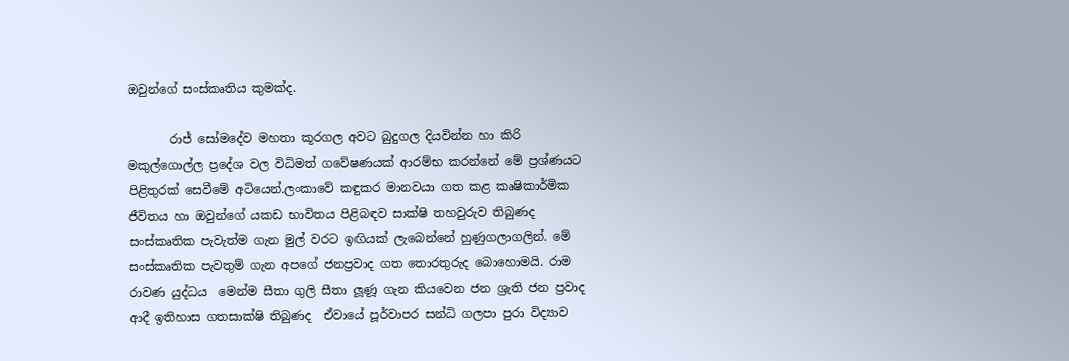ඔවුන්ගේ සංස්කෘතිය කුමක්ද.

       රාජ් සෝමදේව මහතා කූරගල අවට බුදුගල දියවින්න හා කිරි මකුල්ගොල්ල ප්‍රදේශ වල විධිමත් ගවේෂණයක් ආරම්භ කරන්නේ මේ ප්‍රශ්ණයට පිළිතුරක් සෙවීමේ අටියෙන්.ලංකාවේ කඳුකර මානවයා ගත කළ කෘෂිකාර්මික ජීවිතය හා ඔවුන්ගේ යකඩ භාවිතය පිළිබඳව සාක්ෂි තහවුරුව තිබුණද සංස්කෘතික පැවැත්ම ගැන මුල් වරට ඉඟියක් ලැබෙන්නේ හුණුගලාගලින්. මේ සංස්කෘතික පැවතුම් ගැන අපගේ ජනප්‍රවාද ගත තොරතුරුද බොහොමයි. රාම රාවණ යුද්ධය  මෙන්ම සීතා ගුලි සීතා ලූණූ ගැන කියවෙන ජන ශ්‍රැති ජන ප්‍රවාද ආදී ඉතිහාස ගතසාක්ෂි තිබුණද  ඒවායේ පූර්වාපර සන්ධි ගලපා පුරා විද්‍යාව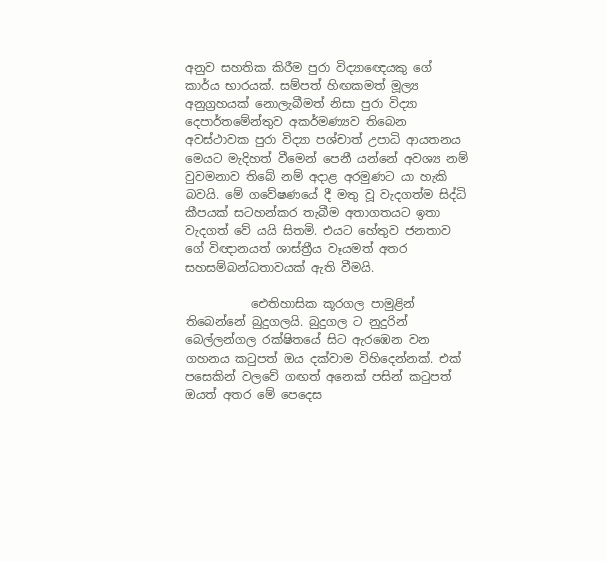අනුව සහතික කිරීම පුරා විද්‍යාඥෙයකු ගේ කාර්ය භාරයක්. සම්පත් හිඟකමත් මූල්‍ය අනුග්‍රහයක් නොලැබීමත් නිසා පුරා විද්‍යා දෙපාර්තමේන්තුව අකර්මණ්‍යව තිබෙන අවස්ථාවක පුරා විද්‍යා පශ්චාත් උපාධි ආයතනය මෙයට මැදිහත් වීමෙන් පෙනී යන්නේ අවශ්‍ය නම් වුවමනාව තිබේ නම් අදාළ අරමුණට යා හැකි බවයි. මේ ගවේෂණයේ දී මතු වූ වැදගත්ම සිද්ධි කීපයක් සටහන්කර තැබීම අතාගතයට ඉතා වැදගත් වේ යයි සිතමි. එයට හේතුව ජනතාව ගේ විඥානයත් ශාස්ත්‍රීය වෑයමත් අතර සහසම්බන්ධතාවයක් ඇති වීමයි.

           ඓතිහාසික කූරගල පාමුළින් තිබෙන්නේ බුදුගලයි. බුදුගල ට නුදුරින් බෙල්ලන්ගල රක්ෂිතයේ සිට ඇරඹෙන වන ගහනය කටුපත් ඔය දක්වාම විහිදෙන්නක්. එක් පසෙකින් වලවේ ගඟත් අනෙක් පසින් කටුපත් ඔයත් අතර මේ පෙදෙස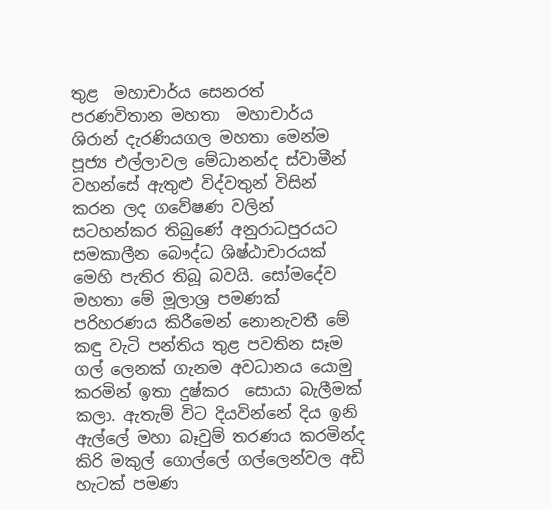තුළ  මහාචාර්ය සෙනරත් පරණවිතාන මහතා  මහාචාර්ය ශිරාන් දැරණියගල මහතා මෙන්ම පූජ්‍ය එල්ලාවල මේධානන්ද ස්වාමීන්  වහන්සේ ඇතුළු විද්වතුන් විසින් කරන ලද ගවේෂණ වලින් සටහන්කර තිබුණේ අනුරාධපුරයට සමකාලීන බෞද්ධ ශිෂ්ඨාචාරයක් මෙහි පැතිර තිබූ බවයි. සෝමදේව මහතා මේ මූලාශ්‍ර පමණක් පරිහරණය කිරීමෙන් නොනැවතී මේ කඳු වැටි පන්තිය තුළ පවතින සෑම ගල් ලෙනක් ගැනම අවධානය යොමු කරමින් ඉතා දුෂ්කර  සොයා බැලීමක් කලා. ඇතැම් විට දියවින්නේ දිය ඉනි ඇල්ලේ මහා බෑවුම් තරණය කරමින්ද කිරි මකුල් ගොල්ලේ ගල්ලෙන්වල අඩි හැටක් පමණ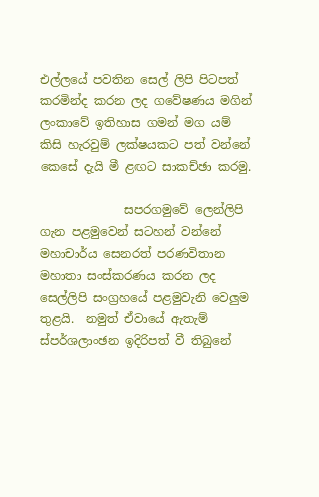එල්ලයේ පවතින සෙල් ලිපි පිටපත් කරමින්ද කරන ලද ගවේෂණය මගින් ලංකාවේ ඉතිහාස ගමන් මග යම් කිසි හැරවුම් ලක්ෂයකට පත් වන්නේ කෙසේ දැයි මී ළඟට සාකච්ඡා කරමු.

              සපරගමුවේ ලෙන්ලිපි ගැන පළමුවෙන් සටහන් වන්නේ මහාචාර්ය සෙනරත් පරණවිතාන මහාතා සංස්කරණය කරන ලද සෙල්ලිපි සංග්‍රහයේ පළමුවැනි වෙලුම තුළයි.  නමුත් ඒවායේ ඇතැම් ස්පර්ශලාංඡන ඉදිරිපත් වී තිබුනේ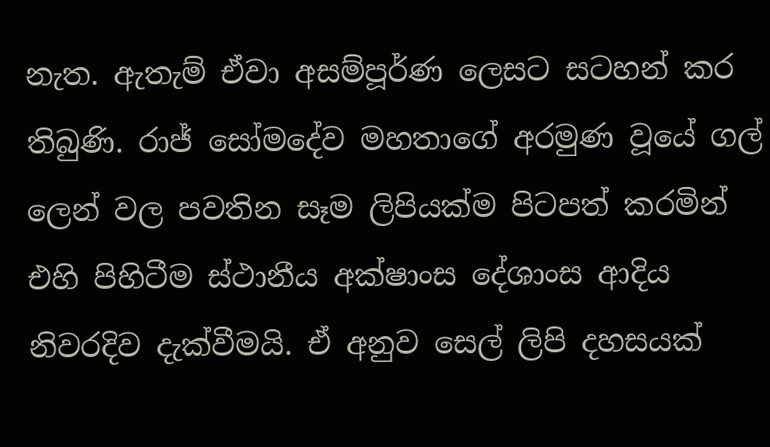නැත. ඇතැම් ඒවා අසම්පූර්ණ ලෙසට සටහන් කර තිබුණි. රාජ් සෝමදේව මහතාගේ අරමුණ වූයේ ගල් ලෙන් වල පවතින සෑම ලිපියක්ම පිටපත් කරමින් එහි පිහිටීම ස්ථානීය අක්ෂාංස දේශාංස ආදිය නිවරදිව දැක්වීමයි. ඒ අනුව සෙල් ලිපි දහසයක්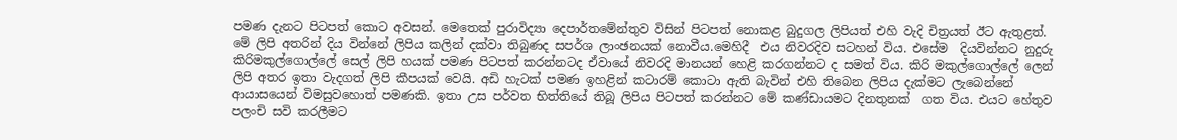පමණ දැනට පිටපත් කොට අවසන්. මෙතෙක් පුරාවිද්‍යා දෙපාර්තමේන්තුව විසින් පිටපත් නොකළ බුදුගල ලිපියත් එහි වැදි චිත්‍රයත් ඊට ඇතුළත්. මේ ලිපි අතරින් දිය වින්නේ ලිපිය කලින් දක්වා තිබුණද සපර්ශ ලාංඡනයක් නොවීය.මෙහිදී  එය නිවරදිව සටහන් විය. එසේම  දියවින්නට නුදුරු කිරිමකුල්ගොල්ලේ සෙල් ලිපි හයක් පමණ පිටපත් කරන්නටද ඒවායේ නිවරදි මානයන් හෙළි කරගන්නට ද සමත් විය. කිරි මකුල්ගොල්ලේ ලෙන් ලිපි අතර ඉතා වැදගත් ලිපි කීපයක් වෙයි. අඩි හැටක් පමණ ඉහළින් කටාරම් කොටා ඇති බැවින් එහි තිබෙන ලිපිය දැක්මට ලැබෙන්නේ ආයාසයෙන් විමසුවහොත් පමණකි. ඉතා උස පර්වත භිත්තියේ තිබූ ලිපිය පිටපත් කරන්නට මේ කණ්ඩායමට දිනතුනක්  ගත විය. එයට හේතුව  පලංචි සවි කරලීමට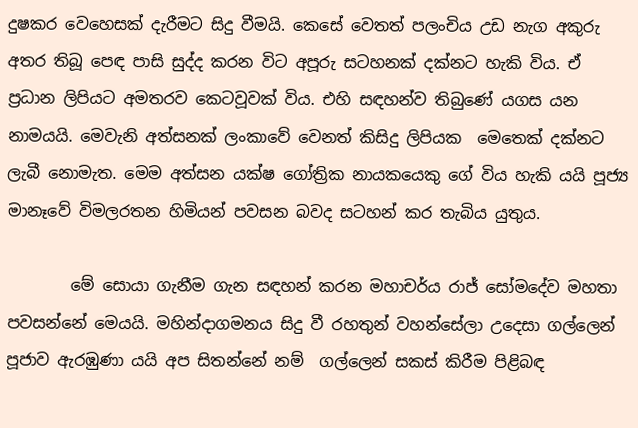දුෂකර වෙහෙසක් දැරීමට සිදු වීමයි. කෙසේ වෙතත් පලංචිය උඩ නැග අකුරු අතර තිබූ පෙඳ පාසි සුද්ද කරන විට අපූරු සටහනක් දක්නට හැකි විය. ඒ ප්‍රධාන ලිපියට අමතරව කෙටවූවක් විය. එහි සඳහන්ව තිබුණේ යගස යන නාමයයි. මෙවැනි අත්සනක් ලංකාවේ වෙනත් කිසිදු ලිපියක  මෙතෙක් දක්නට ලැබී නොමැත. මෙම අත්සන යක්ෂ ගෝත්‍රික නායකයෙකු ගේ විය හැකි යයි පූජ්‍ය මානෑවේ විමලරතන හිමියන් පවසන බවද සටහන් කර තැබිය යුතුය.

        මේ සොයා ගැනීම ගැන සඳහන් කරන මහාචර්ය රාජ් සෝමදේව මහතා පවසන්නේ මෙයයි. මහින්දාගමනය සිදු වී රහතුන් වහන්සේලා උදෙසා ගල්ලෙන් පූජාව ඇරඹුණා යයි අප සිතන්නේ නම්  ගල්ලෙන් සකස් කිරීම පිළිබඳ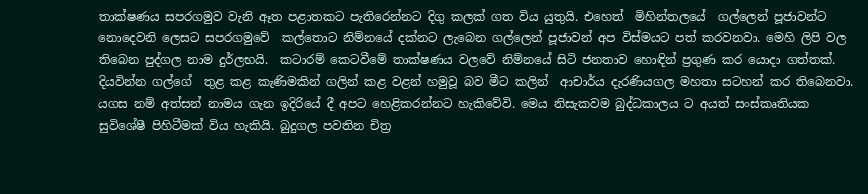තාක්ෂණය සපරගමුව වැනි ඈත පළාතකට පැතිරෙන්නට දිගු කලක් ගත විය යුතුයි. එහෙත්  මිහින්තලයේ  ගල්ලෙන් පූජාවන්ට නොදෙවනි ලෙසට සපරගමුවේ  කල්තොට නිම්නයේ දක්නට ලැබෙන ගල්ලෙන් පූජාවන් අප විස්මයට පත් කරවනවා. මෙහි ලිපි වල තිබෙන පුද්ගල නාම දුර්ලභයි.  කටාරම් කෙටවීමේ තාක්ෂණය වලවේ නිම්නයේ සිටි ජනතාව හොඳින් ප්‍රගුණ කර යොදා ගත්තක්. දියවින්න ගල්ගේ  තුළ කළ කැණිමකින් ගලින් කළ වළන් හමුවූ බව මීට කලින්  ආචාර්ය දැරණියගල මහතා සටහන් කර තිබෙනවා. යගස නම් අත්සන් නාමය ගැන ඉදිරියේ දී අපට හෙළිකරන්නට හැකිවේවි. මෙය නිසැකවම බුද්ධකාලය ට අයත් සංස්කෘතියක සුවිශේෂී පිහිටීමක් විය හැකියි. බුදුගල පවතින චිත්‍ර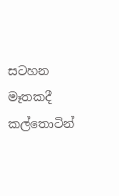සටහන මෑතකදී කල්තොටින්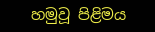හමුවූ පිළිමය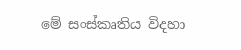මේ සංස්කෘතිය විදහා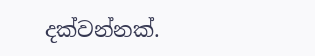දක්වන්නක්.